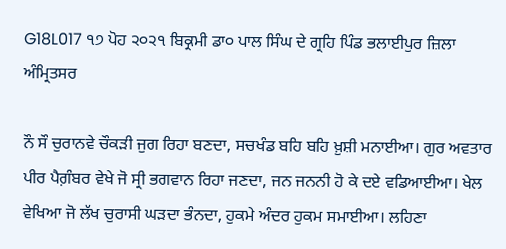G18L017 ੧੭ ਪੋਹ ੨੦੨੧ ਬਿਕ੍ਰਮੀ ਡਾ੦ ਪਾਲ ਸਿੰਘ ਦੇ ਗ੍ਰਹਿ ਪਿੰਡ ਭਲਾਈਪੁਰ ਜ਼ਿਲਾ ਅੰਮ੍ਰਿਤਸਰ

ਨੌ ਸੌ ਚੁਰਾਨਵੇ ਚੌਕੜੀ ਜੁਗ ਰਿਹਾ ਬਣਦਾ, ਸਚਖੰਡ ਬਹਿ ਬਹਿ ਖ਼ੁਸ਼ੀ ਮਨਾਈਆ। ਗੁਰ ਅਵਤਾਰ ਪੀਰ ਪੈਗ਼ੰਬਰ ਵੇਖੇ ਜੋ ਸ੍ਰੀ ਭਗਵਾਨ ਰਿਹਾ ਜਣਦਾ, ਜਨ ਜਨਨੀ ਹੋ ਕੇ ਦਏ ਵਡਿਆਈਆ। ਖੇਲ ਵੇਖਿਆ ਜੋ ਲੱਖ ਚੁਰਾਸੀ ਘੜਦਾ ਭੰਨਦਾ, ਹੁਕਮੇ ਅੰਦਰ ਹੁਕਮ ਸਮਾਈਆ। ਲਹਿਣਾ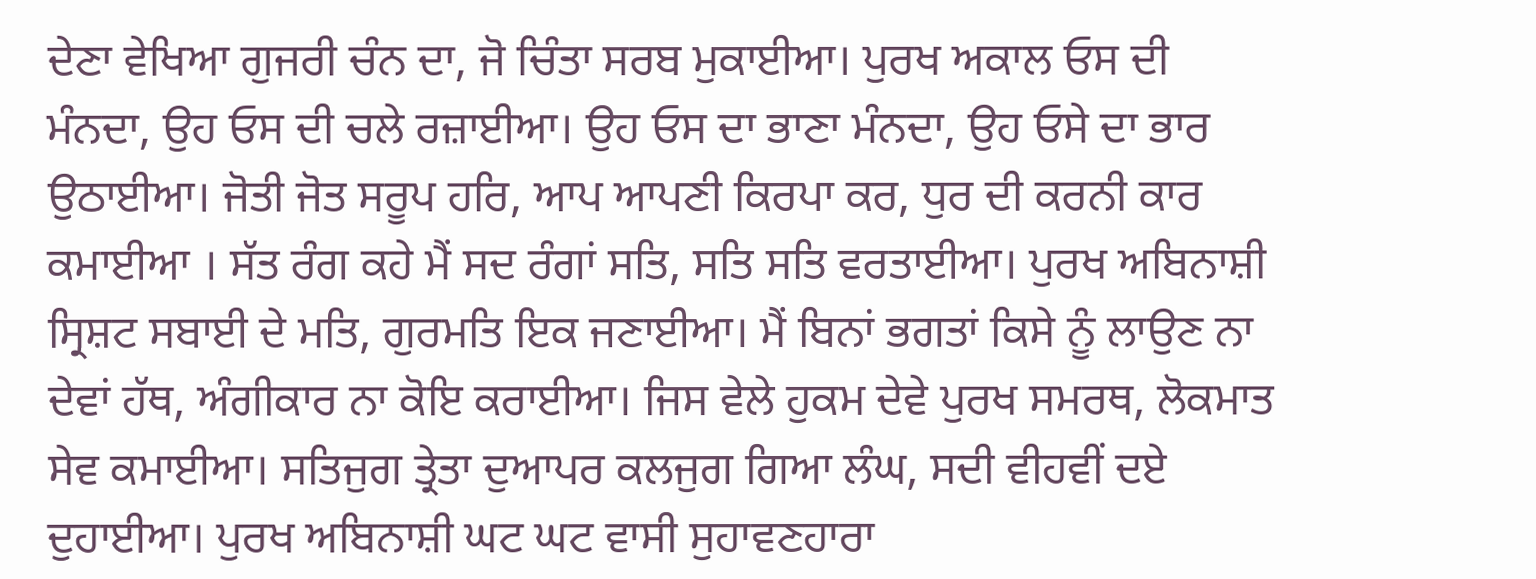ਦੇਣਾ ਵੇਖਿਆ ਗੁਜਰੀ ਚੰਨ ਦਾ, ਜੋ ਚਿੰਤਾ ਸਰਬ ਮੁਕਾਈਆ। ਪੁਰਖ ਅਕਾਲ ਓਸ ਦੀ ਮੰਨਦਾ, ਉਹ ਓਸ ਦੀ ਚਲੇ ਰਜ਼ਾਈਆ। ਉਹ ਓਸ ਦਾ ਭਾਣਾ ਮੰਨਦਾ, ਉਹ ਓਸੇ ਦਾ ਭਾਰ ਉਠਾਈਆ। ਜੋਤੀ ਜੋਤ ਸਰੂਪ ਹਰਿ, ਆਪ ਆਪਣੀ ਕਿਰਪਾ ਕਰ, ਧੁਰ ਦੀ ਕਰਨੀ ਕਾਰ ਕਮਾਈਆ । ਸੱਤ ਰੰਗ ਕਹੇ ਮੈਂ ਸਦ ਰੰਗਾਂ ਸਤਿ, ਸਤਿ ਸਤਿ ਵਰਤਾਈਆ। ਪੁਰਖ ਅਬਿਨਾਸ਼ੀ ਸ੍ਰਿਸ਼ਟ ਸਬਾਈ ਦੇ ਮਤਿ, ਗੁਰਮਤਿ ਇਕ ਜਣਾਈਆ। ਮੈਂ ਬਿਨਾਂ ਭਗਤਾਂ ਕਿਸੇ ਨੂੰ ਲਾਉਣ ਨਾ ਦੇਵਾਂ ਹੱਥ, ਅੰਗੀਕਾਰ ਨਾ ਕੋਇ ਕਰਾਈਆ। ਜਿਸ ਵੇਲੇ ਹੁਕਮ ਦੇਵੇ ਪੁਰਖ ਸਮਰਥ, ਲੋਕਮਾਤ ਸੇਵ ਕਮਾਈਆ। ਸਤਿਜੁਗ ਤ੍ਰੇਤਾ ਦੁਆਪਰ ਕਲਜੁਗ ਗਿਆ ਲੰਘ, ਸਦੀ ਵੀਹਵੀਂ ਦਏ ਦੁਹਾਈਆ। ਪੁਰਖ ਅਬਿਨਾਸ਼ੀ ਘਟ ਘਟ ਵਾਸੀ ਸੁਹਾਵਣਹਾਰਾ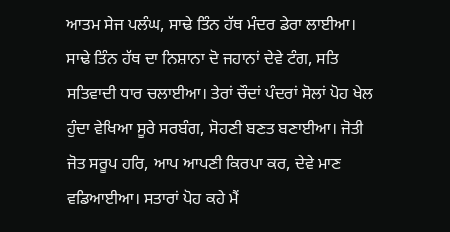ਆਤਮ ਸੇਜ ਪਲੰਘ, ਸਾਢੇ ਤਿੰਨ ਹੱਥ ਮੰਦਰ ਡੇਰਾ ਲਾਈਆ। ਸਾਢੇ ਤਿੰਨ ਹੱਥ ਦਾ ਨਿਸ਼ਾਨਾ ਦੋ ਜਹਾਨਾਂ ਦੇਵੇ ਟੰਗ, ਸਤਿ ਸਤਿਵਾਦੀ ਧਾਰ ਚਲਾਈਆ। ਤੇਰਾਂ ਚੌਦਾਂ ਪੰਦਰਾਂ ਸੋਲਾਂ ਪੋਹ ਖੇਲ ਹੁੰਦਾ ਵੇਖਿਆ ਸੂਰੇ ਸਰਬੰਗ, ਸੋਹਣੀ ਬਣਤ ਬਣਾਈਆ। ਜੋਤੀ ਜੋਤ ਸਰੂਪ ਹਰਿ, ਆਪ ਆਪਣੀ ਕਿਰਪਾ ਕਰ, ਦੇਵੇ ਮਾਣ ਵਡਿਆਈਆ। ਸਤਾਰਾਂ ਪੋਹ ਕਹੇ ਮੈਂ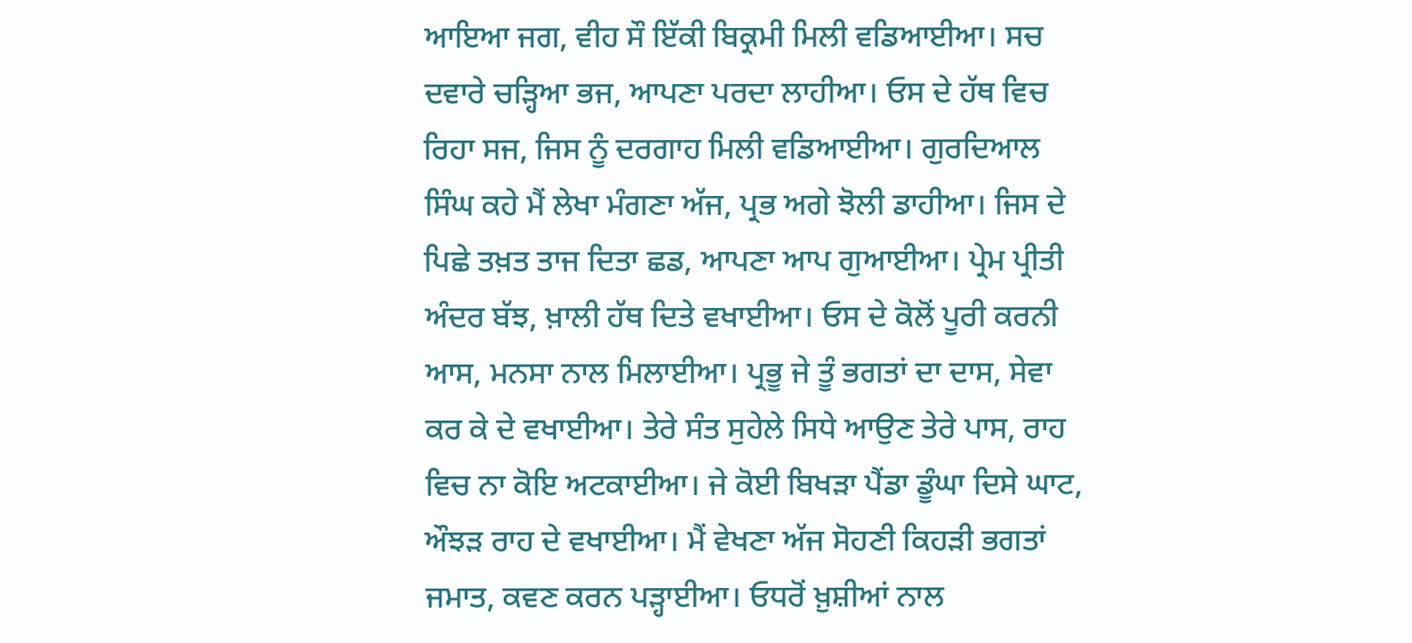ਆਇਆ ਜਗ, ਵੀਹ ਸੌ ਇੱਕੀ ਬਿਕ੍ਰਮੀ ਮਿਲੀ ਵਡਿਆਈਆ। ਸਚ ਦਵਾਰੇ ਚੜ੍ਹਿਆ ਭਜ, ਆਪਣਾ ਪਰਦਾ ਲਾਹੀਆ। ਓਸ ਦੇ ਹੱਥ ਵਿਚ ਰਿਹਾ ਸਜ, ਜਿਸ ਨੂੰ ਦਰਗਾਹ ਮਿਲੀ ਵਡਿਆਈਆ। ਗੁਰਦਿਆਲ ਸਿੰਘ ਕਹੇ ਮੈਂ ਲੇਖਾ ਮੰਗਣਾ ਅੱਜ, ਪ੍ਰਭ ਅਗੇ ਝੋਲੀ ਡਾਹੀਆ। ਜਿਸ ਦੇ ਪਿਛੇ ਤਖ਼ਤ ਤਾਜ ਦਿਤਾ ਛਡ, ਆਪਣਾ ਆਪ ਗੁਆਈਆ। ਪ੍ਰੇਮ ਪ੍ਰੀਤੀ ਅੰਦਰ ਬੱਝ, ਖ਼ਾਲੀ ਹੱਥ ਦਿਤੇ ਵਖਾਈਆ। ਓਸ ਦੇ ਕੋਲੋਂ ਪੂਰੀ ਕਰਨੀ ਆਸ, ਮਨਸਾ ਨਾਲ ਮਿਲਾਈਆ। ਪ੍ਰਭੂ ਜੇ ਤੂੰ ਭਗਤਾਂ ਦਾ ਦਾਸ, ਸੇਵਾ ਕਰ ਕੇ ਦੇ ਵਖਾਈਆ। ਤੇਰੇ ਸੰਤ ਸੁਹੇਲੇ ਸਿਧੇ ਆਉਣ ਤੇਰੇ ਪਾਸ, ਰਾਹ ਵਿਚ ਨਾ ਕੋਇ ਅਟਕਾਈਆ। ਜੇ ਕੋਈ ਬਿਖੜਾ ਪੈਂਡਾ ਡੂੰਘਾ ਦਿਸੇ ਘਾਟ, ਔਝੜ ਰਾਹ ਦੇ ਵਖਾਈਆ। ਮੈਂ ਵੇਖਣਾ ਅੱਜ ਸੋਹਣੀ ਕਿਹੜੀ ਭਗਤਾਂ ਜਮਾਤ, ਕਵਣ ਕਰਨ ਪੜ੍ਹਾਈਆ। ਓਧਰੋਂ ਖ਼ੁਸ਼ੀਆਂ ਨਾਲ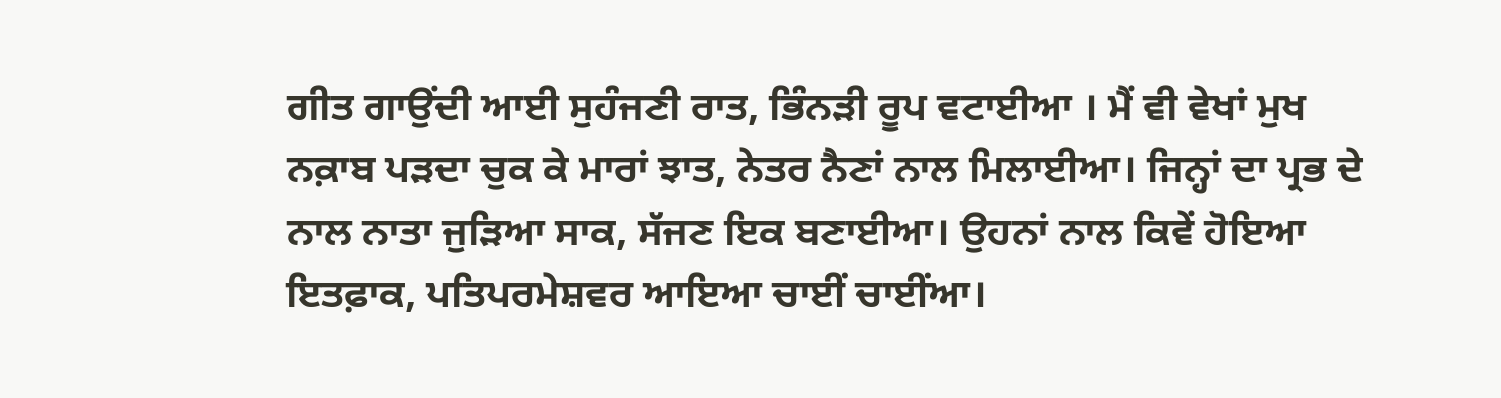ਗੀਤ ਗਾਉਂਦੀ ਆਈ ਸੁਹੰਜਣੀ ਰਾਤ, ਭਿੰਨੜੀ ਰੂਪ ਵਟਾਈਆ । ਮੈਂ ਵੀ ਵੇਖਾਂ ਮੁਖ ਨਕ਼ਾਬ ਪੜਦਾ ਚੁਕ ਕੇ ਮਾਰਾਂ ਝਾਤ, ਨੇਤਰ ਨੈਣਾਂ ਨਾਲ ਮਿਲਾਈਆ। ਜਿਨ੍ਹਾਂ ਦਾ ਪ੍ਰਭ ਦੇ ਨਾਲ ਨਾਤਾ ਜੁੜਿਆ ਸਾਕ, ਸੱਜਣ ਇਕ ਬਣਾਈਆ। ਉਹਨਾਂ ਨਾਲ ਕਿਵੇਂ ਹੋਇਆ ਇਤਫ਼ਾਕ, ਪਤਿਪਰਮੇਸ਼ਵਰ ਆਇਆ ਚਾਈਂ ਚਾਈਂਆ।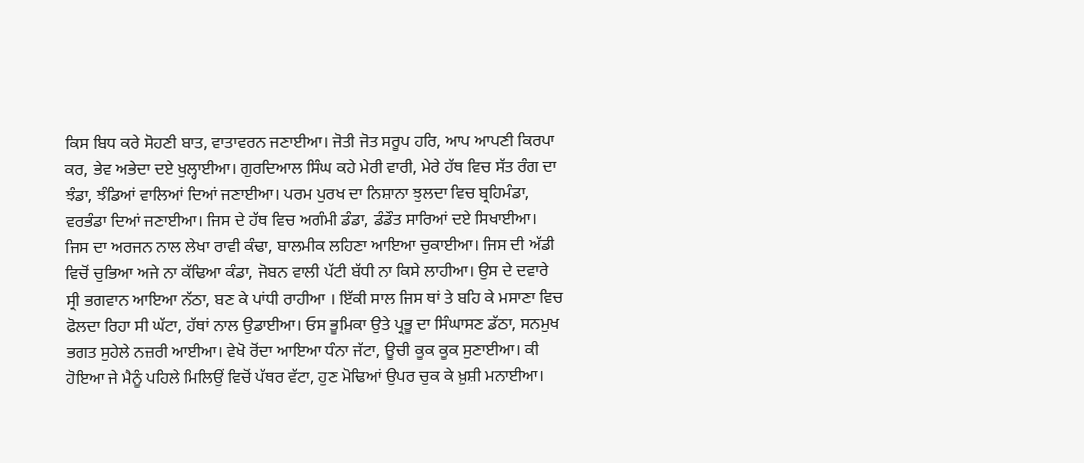ਕਿਸ ਬਿਧ ਕਰੇ ਸੋਹਣੀ ਬਾਤ, ਵਾਤਾਵਰਨ ਜਣਾਈਆ। ਜੋਤੀ ਜੋਤ ਸਰੂਪ ਹਰਿ, ਆਪ ਆਪਣੀ ਕਿਰਪਾ ਕਰ, ਭੇਵ ਅਭੇਦਾ ਦਏ ਖੁਲ੍ਹਾਈਆ। ਗੁਰਦਿਆਲ ਸਿੰਘ ਕਹੇ ਮੇਰੀ ਵਾਰੀ, ਮੇਰੇ ਹੱਥ ਵਿਚ ਸੱਤ ਰੰਗ ਦਾ ਝੰਡਾ, ਝੰਡਿਆਂ ਵਾਲਿਆਂ ਦਿਆਂ ਜਣਾਈਆ। ਪਰਮ ਪੁਰਖ ਦਾ ਨਿਸ਼ਾਨਾ ਝੁਲਦਾ ਵਿਚ ਬ੍ਰਹਿਮੰਡਾ, ਵਰਭੰਡਾ ਦਿਆਂ ਜਣਾਈਆ। ਜਿਸ ਦੇ ਹੱਥ ਵਿਚ ਅਗੰਮੀ ਡੰਡਾ, ਡੰਡੌਤ ਸਾਰਿਆਂ ਦਏ ਸਿਖਾਈਆ। ਜਿਸ ਦਾ ਅਰਜਨ ਨਾਲ ਲੇਖਾ ਰਾਵੀ ਕੰਢਾ, ਬਾਲਮੀਕ ਲਹਿਣਾ ਆਇਆ ਚੁਕਾਈਆ। ਜਿਸ ਦੀ ਅੱਡੀ ਵਿਚੋਂ ਚੁਭਿਆ ਅਜੇ ਨਾ ਕੱਢਿਆ ਕੰਡਾ, ਜੋਬਨ ਵਾਲੀ ਪੱਟੀ ਬੱਧੀ ਨਾ ਕਿਸੇ ਲਾਹੀਆ। ਉਸ ਦੇ ਦਵਾਰੇ ਸ੍ਰੀ ਭਗਵਾਨ ਆਇਆ ਨੱਠਾ, ਬਣ ਕੇ ਪਾਂਧੀ ਰਾਹੀਆ । ਇੱਕੀ ਸਾਲ ਜਿਸ ਥਾਂ ਤੇ ਬਹਿ ਕੇ ਮਸਾਣਾ ਵਿਚ ਫੋਲਦਾ ਰਿਹਾ ਸੀ ਘੱਟਾ, ਹੱਥਾਂ ਨਾਲ ਉਡਾਈਆ। ਓਸ ਭੂਮਿਕਾ ਉਤੇ ਪ੍ਰਭੂ ਦਾ ਸਿੰਘਾਸਣ ਡੱਠਾ, ਸਨਮੁਖ ਭਗਤ ਸੁਹੇਲੇ ਨਜ਼ਰੀ ਆਈਆ। ਵੇਖੋ ਰੋਂਦਾ ਆਇਆ ਧੰਨਾ ਜੱਟਾ, ਊਚੀ ਕੂਕ ਕੂਕ ਸੁਣਾਈਆ। ਕੀ ਹੋਇਆ ਜੇ ਮੈਨੂੰ ਪਹਿਲੇ ਮਿਲਿਉਂ ਵਿਚੋਂ ਪੱਥਰ ਵੱਟਾ, ਹੁਣ ਮੋਢਿਆਂ ਉਪਰ ਚੁਕ ਕੇ ਖ਼ੁਸ਼ੀ ਮਨਾਈਆ।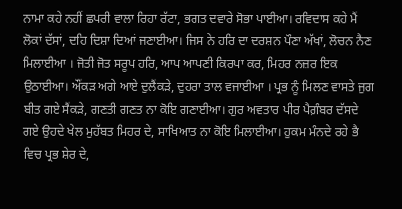ਨਾਮਾ ਕਹੇ ਨਹੀਂ ਛਪਰੀ ਵਾਲਾ ਰਿਹਾ ਰੱਟਾ, ਭਗਤ ਦਵਾਰੇ ਸੋਭਾ ਪਾਈਆ। ਰਵਿਦਾਸ ਕਹੇ ਮੈਂ ਲੋਕਾਂ ਦੱਸਾਂ, ਦਹਿ ਦਿਸ਼ਾ ਦਿਆਂ ਜਣਾਈਆ। ਜਿਸ ਨੇ ਹਰਿ ਦਾ ਦਰਸ਼ਨ ਪੌਣਾ ਅੱਖਾਂ, ਲੋਚਨ ਨੈਣ ਮਿਲਾਈਆ । ਜੋਤੀ ਜੋਤ ਸਰੂਪ ਹਰਿ, ਆਪ ਆਪਣੀ ਕਿਰਪਾ ਕਰ, ਮਿਹਰ ਨਜ਼ਰ ਇਕ ਉਠਾਈਆ। ਔਂਕੜ ਅਗੇ ਆਏ ਦੁਲੈਂਕੜੇ, ਦੁਹਰਾ ਤਾਲ ਵਜਾਈਆ । ਪ੍ਰਭ ਨੂੰ ਮਿਲਣ ਵਾਸਤੇ ਜੁਗ ਬੀਤ ਗਏ ਸੈਂਕੜੇ, ਗਣਤੀ ਗਣਤ ਨਾ ਕੋਇ ਗਣਾਈਆ। ਗੁਰ ਅਵਤਾਰ ਪੀਰ ਪੈਗ਼ੰਬਰ ਦੱਸਦੇ ਗਏ ਉਹਦੇ ਖੇਲ ਮੁਹੱਬਤ ਮਿਹਰ ਦੇ, ਸਾਖਿਆਤ ਨਾ ਕੋਇ ਮਿਲਾਈਆ। ਹੁਕਮ ਮੰਨਦੇ ਰਹੇ ਭੈ ਵਿਚ ਪ੍ਰਭ ਸ਼ੇਰ ਦੇ,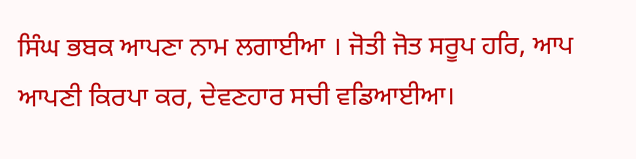ਸਿੰਘ ਭਬਕ ਆਪਣਾ ਨਾਮ ਲਗਾਈਆ । ਜੋਤੀ ਜੋਤ ਸਰੂਪ ਹਰਿ, ਆਪ ਆਪਣੀ ਕਿਰਪਾ ਕਰ, ਦੇਵਣਹਾਰ ਸਚੀ ਵਡਿਆਈਆ।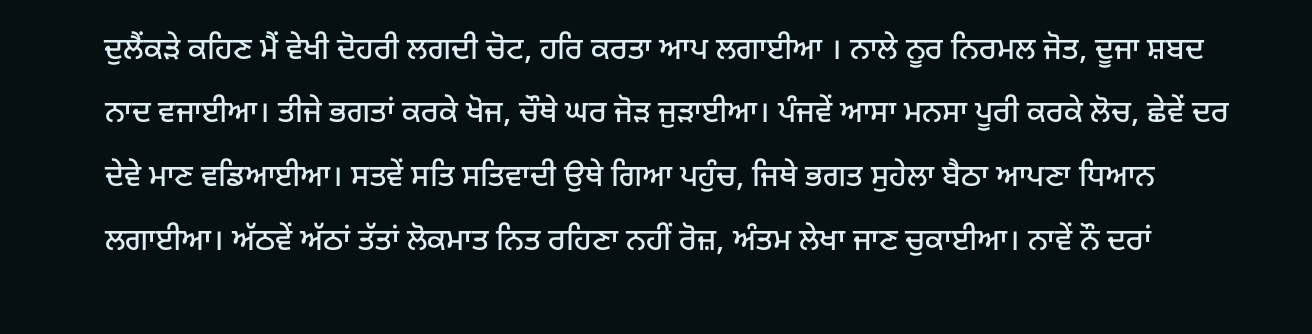ਦੁਲੈਂਕੜੇ ਕਹਿਣ ਮੈਂ ਵੇਖੀ ਦੋਹਰੀ ਲਗਦੀ ਚੋਟ, ਹਰਿ ਕਰਤਾ ਆਪ ਲਗਾਈਆ । ਨਾਲੇ ਨੂਰ ਨਿਰਮਲ ਜੋਤ, ਦੂਜਾ ਸ਼ਬਦ ਨਾਦ ਵਜਾਈਆ। ਤੀਜੇ ਭਗਤਾਂ ਕਰਕੇ ਖੋਜ, ਚੌਥੇ ਘਰ ਜੋੜ ਜੁੜਾਈਆ। ਪੰਜਵੇਂ ਆਸਾ ਮਨਸਾ ਪੂਰੀ ਕਰਕੇ ਲੋਚ, ਛੇਵੇਂ ਦਰ ਦੇਵੇ ਮਾਣ ਵਡਿਆਈਆ। ਸਤਵੇਂ ਸਤਿ ਸਤਿਵਾਦੀ ਉਥੇ ਗਿਆ ਪਹੁੰਚ, ਜਿਥੇ ਭਗਤ ਸੁਹੇਲਾ ਬੈਠਾ ਆਪਣਾ ਧਿਆਨ ਲਗਾਈਆ। ਅੱਠਵੇਂ ਅੱਠਾਂ ਤੱਤਾਂ ਲੋਕਮਾਤ ਨਿਤ ਰਹਿਣਾ ਨਹੀਂ ਰੋਜ਼, ਅੰਤਮ ਲੇਖਾ ਜਾਣ ਚੁਕਾਈਆ। ਨਾਵੇਂ ਨੌ ਦਰਾਂ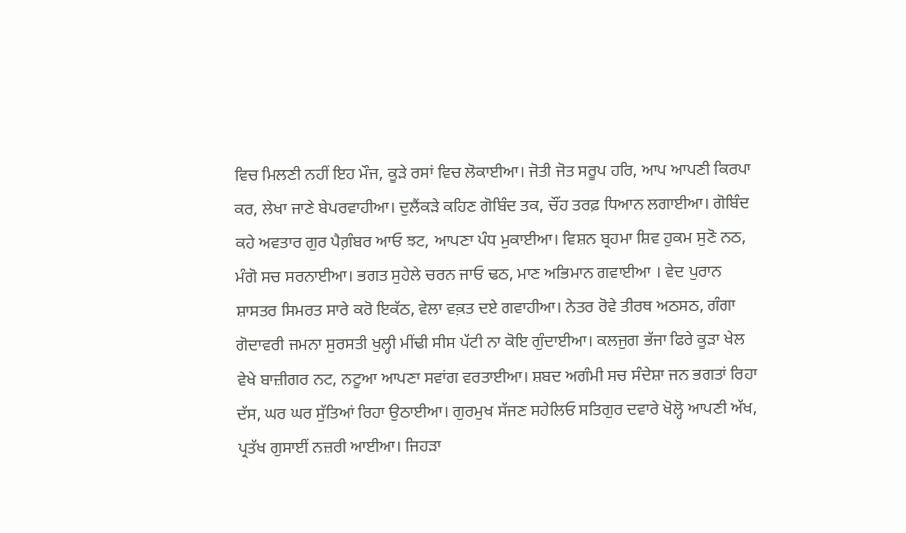ਵਿਚ ਮਿਲਣੀ ਨਹੀਂ ਇਹ ਮੌਜ, ਕੂੜੇ ਰਸਾਂ ਵਿਚ ਲੋਕਾਈਆ। ਜੋਤੀ ਜੋਤ ਸਰੂਪ ਹਰਿ, ਆਪ ਆਪਣੀ ਕਿਰਪਾ ਕਰ, ਲੇਖਾ ਜਾਣੇ ਬੇਪਰਵਾਹੀਆ। ਦੁਲੈਂਕੜੇ ਕਹਿਣ ਗੋਬਿੰਦ ਤਕ, ਚੌਂਹ ਤਰਫ਼ ਧਿਆਨ ਲਗਾਈਆ। ਗੋਬਿੰਦ ਕਹੇ ਅਵਤਾਰ ਗੁਰ ਪੈਗ਼ੰਬਰ ਆਓ ਝਟ, ਆਪਣਾ ਪੰਧ ਮੁਕਾਈਆ। ਵਿਸ਼ਨ ਬ੍ਰਹਮਾ ਸ਼ਿਵ ਹੁਕਮ ਸੁਣੋ ਨਠ, ਮੰਗੋ ਸਚ ਸਰਨਾਈਆ। ਭਗਤ ਸੁਹੇਲੇ ਚਰਨ ਜਾਓ ਢਠ, ਮਾਣ ਅਭਿਮਾਨ ਗਵਾਈਆ । ਵੇਦ ਪੁਰਾਨ ਸ਼ਾਸਤਰ ਸਿਮਰਤ ਸਾਰੇ ਕਰੋ ਇਕੱਠ, ਵੇਲਾ ਵਕ਼ਤ ਦਏ ਗਵਾਹੀਆ। ਨੇਤਰ ਰੋਵੇ ਤੀਰਥ ਅਠਸਠ, ਗੰਗਾ ਗੋਦਾਵਰੀ ਜਮਨਾ ਸੁਰਸਤੀ ਖੁਲ੍ਹੀ ਮੀਂਢੀ ਸੀਸ ਪੱਟੀ ਨਾ ਕੋਇ ਗੁੰਦਾਈਆ। ਕਲਜੁਗ ਭੱਜਾ ਫਿਰੇ ਕੂੜਾ ਖੇਲ ਵੇਖੇ ਬਾਜ਼ੀਗਰ ਨਟ, ਨਟੂਆ ਆਪਣਾ ਸਵਾਂਗ ਵਰਤਾਈਆ। ਸ਼ਬਦ ਅਗੰਮੀ ਸਚ ਸੰਦੇਸ਼ਾ ਜਨ ਭਗਤਾਂ ਰਿਹਾ ਦੱਸ, ਘਰ ਘਰ ਸੁੱਤਿਆਂ ਰਿਹਾ ਉਠਾਈਆ। ਗੁਰਮੁਖ ਸੱਜਣ ਸਹੇਲਿਓ ਸਤਿਗੁਰ ਦਵਾਰੇ ਖੋਲ੍ਹੋ ਆਪਣੀ ਅੱਖ, ਪ੍ਰਤੱਖ ਗੁਸਾਈਂ ਨਜ਼ਰੀ ਆਈਆ। ਜਿਹੜਾ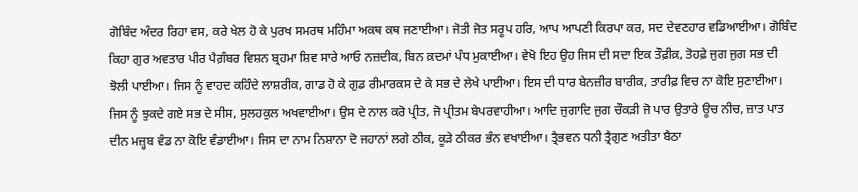ਗੋਬਿੰਦ ਅੰਦਰ ਰਿਹਾ ਵਸ, ਕਰੇ ਖੇਲ ਹੋ ਕੇ ਪੁਰਖ ਸਮਰਥ ਮਹਿੰਮਾ ਅਕਥ ਕਥ ਜਣਾਈਆ। ਜੋਤੀ ਜੋਤ ਸਰੂਪ ਹਰਿ, ਆਪ ਆਪਣੀ ਕਿਰਪਾ ਕਰ, ਸਦ ਦੇਵਣਹਾਰ ਵਡਿਆਈਆ। ਗੋਬਿੰਦ ਕਿਹਾ ਗੁਰ ਅਵਤਾਰ ਪੀਰ ਪੈਗ਼ੰਬਰ ਵਿਸ਼ਨ ਬ੍ਰਹਮਾ ਸ਼ਿਵ ਸਾਰੇ ਆਓ ਨਜ਼ਦੀਕ, ਬਿਨ ਕ਼ਦਮਾਂ ਪੰਧ ਮੁਕਾਈਆ। ਵੇਖੋ ਇਹ ਉਹ ਜਿਸ ਦੀ ਸਦਾ ਇਕ ਤੌਫ਼ੀਕ਼, ਤੋਹਫ਼ੇ ਜੁਗ ਜੁਗ ਸਭ ਦੀ ਝੋਲੀ ਪਾਈਆ। ਜਿਸ ਨੂੰ ਵਾਹਦ ਕਹਿੰਦੇ ਲਾਸ਼ਰੀਕ, ਗਾਡ ਹੋ ਕੇ ਗੁਡ ਰੀਮਾਰਕਸ ਦੇ ਕੇ ਸਭ ਦੇ ਲੇਖੇ ਪਾਈਆ। ਇਸ ਦੀ ਧਾਰ ਬੇਨਜ਼ੀਰ ਬਾਰੀਕ, ਤਾਰੀਫ਼ ਵਿਚ ਨਾ ਕੋਇ ਸੁਣਾਈਆ। ਜਿਸ ਨੂੰ ਝੁਕਦੇ ਗਏ ਸਭ ਦੇ ਸੀਸ, ਸੁਲਹਕੁਲ ਅਖਵਾਈਆ। ਉਸ ਦੇ ਨਾਲ ਕਰੋ ਪ੍ਰੀਤ, ਜੋ ਪ੍ਰੀਤਮ ਬੇਪਰਵਾਹੀਆ। ਆਦਿ ਜੁਗਾਦਿ ਜੁਗ ਚੌਕੜੀ ਜੋ ਪਾਰ ਉਤਾਰੇ ਊਚ ਨੀਚ, ਜ਼ਾਤ ਪਾਤ ਦੀਨ ਮਜ਼੍ਹਬ ਵੰਡ ਨਾ ਕੋਇ ਵੰਡਾਈਆ। ਜਿਸ ਦਾ ਨਾਮ ਨਿਸ਼ਾਨਾ ਦੋ ਜਹਾਨਾਂ ਲਗੇ ਠੀਕ, ਕੂੜੇ ਠੀਕਰ ਭੰਨ ਵਖਾਈਆ। ਤ੍ਰੈਭਵਨ ਧਨੀ ਤ੍ਰੈਗੁਣ ਅਤੀਤਾ ਬੈਠਾ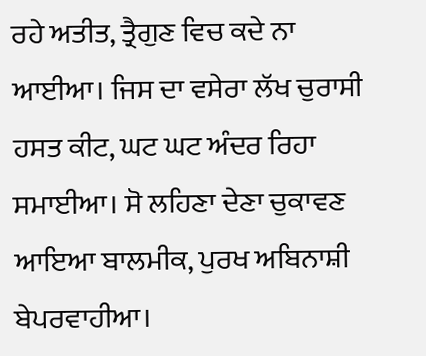ਰਹੇ ਅਤੀਤ, ਤ੍ਰੈਗੁਣ ਵਿਚ ਕਦੇ ਨਾ ਆਈਆ। ਜਿਸ ਦਾ ਵਸੇਰਾ ਲੱਖ ਚੁਰਾਸੀ ਹਸਤ ਕੀਟ, ਘਟ ਘਟ ਅੰਦਰ ਰਿਹਾ ਸਮਾਈਆ। ਸੋ ਲਹਿਣਾ ਦੇਣਾ ਚੁਕਾਵਣ ਆਇਆ ਬਾਲਮੀਕ, ਪੁਰਖ ਅਬਿਨਾਸ਼ੀ ਬੇਪਰਵਾਹੀਆ।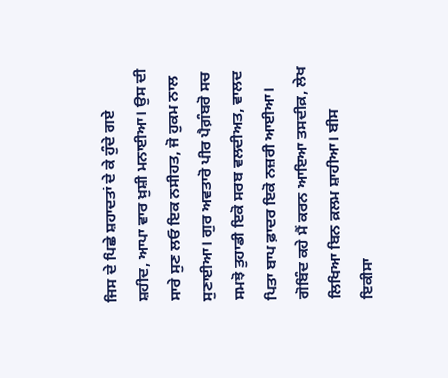ਜਿਸ ਦੇ ਪਿਛੇ ਸ਼ਹਾਦਤਾਂ ਦੇ ਕੇ ਹੁੰਦੇ ਗਏ ਸ਼ਹੀਦ, ਆਪਾ ਵਾਰ ਖ਼ੁਸ਼ੀ ਮਨਾਈਆ। ਉਸ ਦੀ ਸਾਰੇ ਸੁਣ ਲਓ ਇਕ ਨਸੀਹਤ, ਜੋ ਹੁਕਮ ਨਾਲ ਸੁਣਾਈਆ। ਗੁਰ ਅਵਤਾਰੋ ਪੀਰ ਪੈਗ਼ੰਬਰੋ ਸਚ ਸਮਝੋ ਤੁਹਾਡੀ ਇਕੋ ਸਰਬ ਵਲਦੀਅਤ, ਵਾਲਦ ਪਿਤਾ ਬਾਪ ਫ਼ਾਦਰ ਇਕੋ ਨਜ਼ਰੀ ਆਈਆ। ਗੋਬਿੰਦ ਕਹੇ ਮੈਂ ਕਰਨ ਆਇਆ ਤਸਦੀਕ਼, ਲੇਖ ਲਿਖਿਆ ਬਿਨ ਕ਼ਲਮ ਸ਼ਾਹੀਆ। ਬੀਸ ਇਕੀਸਾ